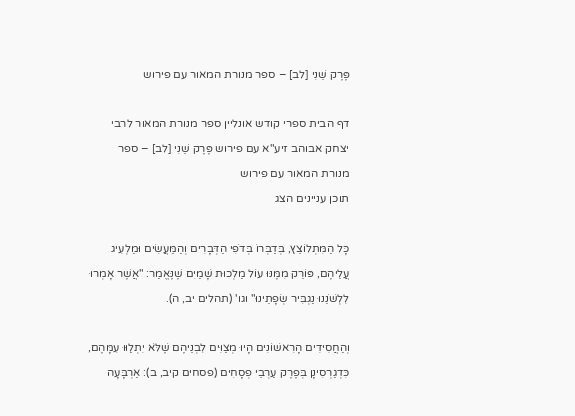פֶּרֶק שֵׁנִי [לב] – ספר מנורת המאור עם פירוש

דף הבית ספרי קודש אונליין ספר מנורת המאור לרבי יצחק אבוהב זיע"א עם פירוש פֶּרֶק שֵׁנִי [לב] – ספר מנורת המאור עם פירוש
תוכן עניינים הצג

כָּל הַמִּתְלוֹצֵץ, בְּדַבְּרוֹ בְּדֹפִי הַדְּבָרִים וְהַמַּעֲשִׂים וּמַלְעִיג עֲלֵיהֶם, פּוֹרֵק מִמֶּנּוּ עוֹל מַלְכוּת שָׁמַיִם שֶׁנֶּאֱמַר: "אֲשֶׁר אָמְרוּ לִלְשֹׁנֵנוּ נַגְבִּיר שְׂפָתֵינוּ" וגו' (תהלים יב, ה).

וְהַחֲסִידִים הָרִאשׁוֹנִים הָיוּ מְצַוִּים לִבְנֵיהֶם שֶׁלֹּא יִתְלַוּוּ עִמָּהֶם, כִּדְגַרְסִינָן בְּפֶרֶק עַרְבֵי פְסָחִים (פסחים קיב, ב): אַרְבָּעָה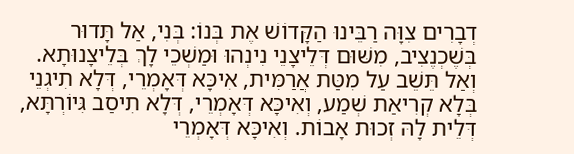דְבָרִים צִוָּה רַבֵּינוּ הַקָּדוֹשׁ אֶת בְּנוֹ: בְּנִי, אַל תָּדוּר בְּשֶׁכְנֶצִיב, מִשּׁוּם דְּלֵיצָנֵי נִינְהוּ וּמַשְׁכֵי לָךְ בְּלֵיצָנוּתָא. וְאַל תֵּשֵׁב עַל מִטַּת אֲרַמִּית, אִיכָּא דְּאָמְרֵי, דְּלָא תִיגְנֵי בְּלָא קְרִיאַת שְׁמַע, וְאִיכָּא דְּאָמְרֵי, דְּלָא תִיסַב גִּיוֹרְתָּא, דְּלֵית לָהּ זְכוּת אָבוֹת. וְאִיכָּא דְּאָמְרֵי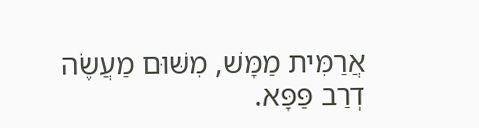אֲרַמִּית מַמָּשׁ, מִשּׁוּם מַעֲשֶׂה דְרַב פַּפָּא.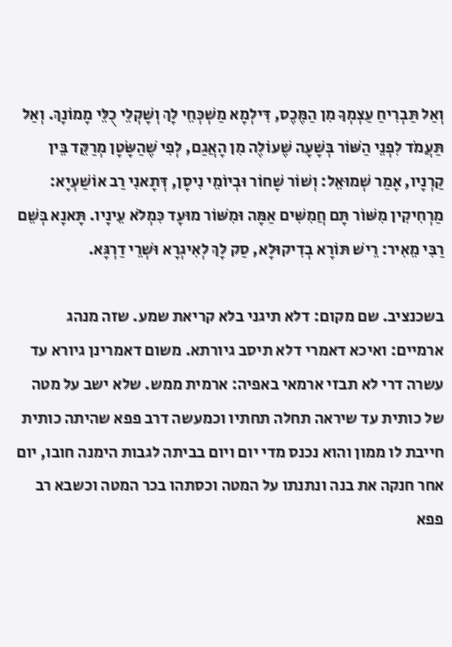וְאַל תַּבְרִיחַ עַצְמְךָ מִן הַמֶּכֶס, דִּילְמָא מַשְׁכְּחֵי לָךְ וְשָׁקְלֵי כֻלֵּי מָמוֹנָךְ. וְאַל תַּעֲמֹד לִפְנֵי הַשּׁוֹר בְּשָׁעָה שֶׁעוֹלֶה מִן הָאֲגַם, לְפִי שֶׁהַשָּׂטָן מְרַקֵּד בֵּין קַרְנָיו, אָמַר שְׁמוּאֵל: וְשׁוֹר שָׁחוֹר וּבְיוֹמֵי נִיסָן, דְּתָאנִי רַב אוֹשַׁעְיָא: מַרְחִיקִין מִשּׁוֹר תָּם חֲמִשִּׁים אַמָּה וּמִשּׁוֹר מוּעָד כִּמְלֹא עֵינָיו. תָּאנָא בְּשֵׁם רַבִּי מֵאִיר: רֵישׁ תּוֹרָא בְדִיקוּלָא, סַק לָךְ לְאִיגְרָא וּשְׁרֵי דַרְגָּא.

בשכנציב. שם מקום: דלא תיגני בלא קריאת שמע. שזה מנהג ארמיים: ואיכא דאמרי דלא תיסב גיורתא. משום דאמרינן גיורא עד עשרה דרי לא תבזי ארמאי באפיה: ארמית ממש. שלא ישב על מטה של כותית עד שיראה תחלה תחתיו וכמעשה דרב פפא שהיתה כותית חייבת לו ממון והוא נכנס מדי יום ויום בביתה לגבות הימנה חובו, יום אחר חנקה את בנה ונתנתו על המטה וכסתהו בכר המטה וכשבא רב פפא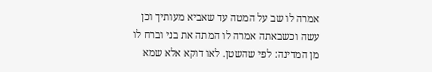אמרה לו שב על המטה עד שאביא מעותיך וכן עשה וכשבאתה אמרה לו המתה את בני וברח לו מן המדינה: לפי שהשטן. לאו דוקא אלא שמא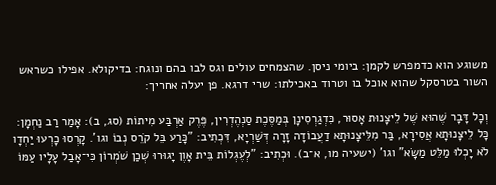משוגע הוא כדמפרש לקמן: ביומי ניסן. שהצמחים עולים וגס לבו בהם ונוגח: בדיקולא. אפילו כשראש השור בטרסקל שהוא אוכל בו וטרוד באכילתו: שרי דרגא. פן יעלה אחריך:

וְכָל דָּבָר שֶׁהוּא שֶׁל לֵיצָנוּת אָסוּר, כִּדְגַרְסִינָן בְּמַסֶּכֶת סַנְהֶדְרִין, פֶּרֶק אַרְבַּע מִיתוֹת (סג, ב): אָמַר רַב נַחְמָן: כָּל לֵיצָנוּתָא אֲסִירָא, בַּר מִלֵּיצָנוּתָא דַעֲבוֹדָה זָרָה דְּשַׁרְיָא, דִּכְתִיב: "כָּרַע בֵּל קֹרֵס נְבוֹ וגו'. קָרְסוּ כָרְעוּ יַחְדָו לֹא יָכְלוּ מַלֵּט מַשָּׂא" וגו' (ישעיה מו, א־ב). וּכְתִיב: "לְעֶגְלוֹת בֵּית אָוֶן יָגוּרוּ שְׁכַן שֹׁמְרוֹן כִּי־אָבַל עָלָיו עַמּוֹ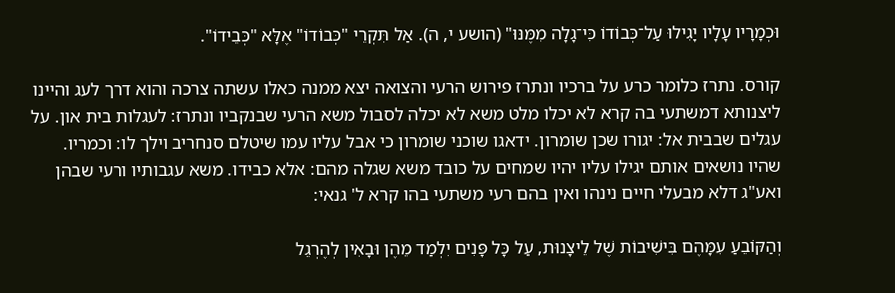וּכְמָרָיו עָלָיו יָגִילוּ עַל־כְּבוֹדוֹ כִּי־גָלָה מִמֶּנּוּ" (הושע י, ה). אַל תִּקְרֵי "כְּבוֹדוֹ" אֶלָּא "כְּבֵידוֹ".

קורס. נתרז כלומר כרע על ברכיו ונתרז פירוש הרעי והצואה יצא ממנה כאלו עשתה צרכה והוא דרך לעג והיינו ליצנותא דמשתעי בה קרא לא יכלו מלט משא לא יכלה לסבול משא הרעי שבנקביו ונתרז: לעגלות בית און. על עגלים שבבית אל: יגורו שכן שומרון. ידאגו שוכני שומרון כי אבל עליו עמו שיטלם סנחריב וילך לו: וכמריו. שהיו נושאים אותם יגילו עליו יהיו שמחים על כובד משא שגלה מהם: אלא כבידו. משא עגבותיו ורעי שבהן ואע"ג דלא מבעלי חיים נינהו ואין בהם רעי משתעי בהו קרא ל' גנאי:

וְהַקּוֹבֵעַ עִמָּהֶם בִּישִׁיבוֹת שֶׁל לֵיצָנוּת, עַל כָּל פָּנִים יִלְמַד מֵהֶן וּבָאִין לְהֶרְגֵל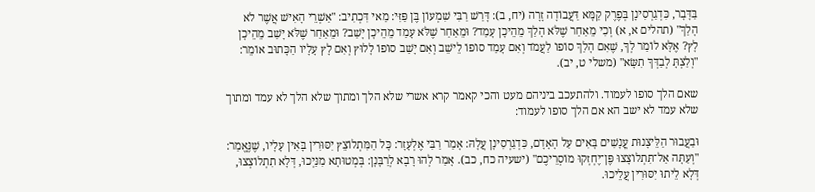בַּדָּבָר, כִּדְגַרְסִינָן בְּפֶרֶק קַמָּא דַּעֲבוֹדָה זָרָה (יח, ב): דָּרַשׁ רַבִּי שִׁמְעוֹן בֶּן פַּזִּי: מַאי דִּכְתִיב: "אַשְׁרֵי הָאִישׁ אֲשֶׁר לֹא הָלַךְ" (תהלים א, א) וְכִי מֵאַחַר שֶׁלֹּא הָלַךְ מֵהֵיכָן עָמַד? וּמֵאַחַר שֶׁלֹּא עָמַד מֵהֵיכָן יָשַׁב? וּמֵאַחַר שֶׁלֹּא יָשַׁב מֵהֵיכָן לָץ? אֶלָּא לוֹמַר לְךָ, שֶׁאִם הָלַךְ סוֹפוֹ לַעֲמֹד וְאִם עָמַד סוֹפוֹ לֵישֵׁב וְאִם יָשַׁב סוֹפוֹ לָלוּץ וְאִם לָץ עָלָיו הַכָּתוּב אוֹמֵר: "וְלַצְתָּ לְבַדְּךָ תִשָּׂא" (משלי ט, יב).

שאם הלך סופו לעמוד. ולהתעכב ביניהם מעט והכי קאמר קרא אשרי שלא הלך ומתוך שלא הלך לא עמד ומתוך שלא עמד לא ישב הא אם הלך סופו לעמוד:

וּבַעֲבוּר הַלֵּיצָנוּת עֳנָשִׁים בָּאִים עַל הָאָדָם, כִּדְגַרְסִינָן עֲלָהּ: אָמַר רַבִּי אֶלְעָזָר: כָּל הַמִּתְלוֹצֵץ יִסּוּרִין בָּאִין עָלָיו, שֶׁנֶּאֱמַר: "וְעַתָּה אַל־תִּתְלוֹצָצוּ פֶּן־יֶחְזְקוּ מוֹסְרֵיכֶם" (ישעיה כח, כב). אָמַר לְהוּ רָבָא לְרַבָּנָן: בְּמְטוּתָא מִנַּיְכוּ, דְּלָא תִתְלוֹצְצוּ, דְּלָא לֵיתוּ יִסּוּרִין עֲלֵיכוּ.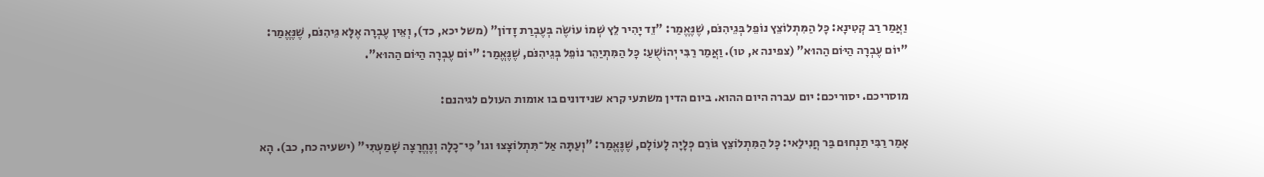וַאֲמַר רַב קְטִינָא: כָּל הַמִּתְלוֹצֵץ נוֹפֵל בְּגֵיהִנֹּם, שֶׁנֶּאֱמַר: "זֵד יָהִיר לֵץ שְׁמוֹ עוֹשֶׂה בְּעֶבְרַת זָדוֹן" (משל יכא, כד), וְאֵין עֶבְרָה אֶלָּא גֵּיהִנֹּם, שֶׁנֶּאֱמַר: "יוֹם עֶבְרָה הַיּוֹם הַהוּא" (צפינה א, טו). וַאֲמַר רַבִּי יְהוֹשֻׁעַ: כָּל הַמִּתְיַהֵר נוֹפֵל בְּגֵיהִנֹּם, שֶׁנֶּאֱמַר: "יוֹם עֶבְרָה הַיּוֹם הַהוּא".

מוסריכם. יסוריכם: יום עברה היום ההוא. ביום הדין משתעי קרא שנידונים בו אומות העולם לגיהנם:

אָמַר רַבִּי תַנְחוּם בַּר חֲנִילַאי: כָּל הַמִּתְלוֹצֵץ גּוֹרֵם כְּלָיָה לָעוֹלָם, שֶׁנֶּאֱמַר: "וְעַתָּה אַל־תִּתְלוֹצָצוּ וגו' כִּי־כָלָה וְנֶחֱרָצָה שָׁמַעְתִּי" (ישעיה כח, כב). הָא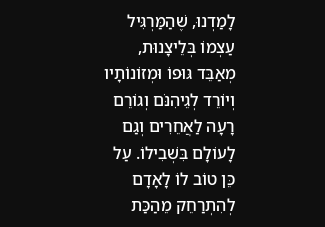לָמַדְנוּ, שֶׁהַמַּרְגִּיל עַצְמוֹ בְּלֵיצָנוּת, מְאַבֵּד גּוּפוֹ וּמְזוֹנוֹתָיו וְיוֹרֵד לְגֵיהִנֹּם וְגוֹרֵם רָעָה לַאֲחֵרִים וְגַם לָעוֹלָם בִּשְׁבִילוֹ. עַל כֵּן טוֹב לוֹ לָאָדָם לְהִתְרַחֵק מֵהַכַּת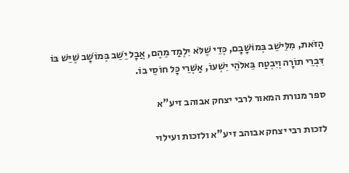הַזֹּאת, מִלֵּישֵׁב בְּמוֹשָׁבָם, כְּדֵי שֶׁלֹּא יִלְמַד מֵהֶם, אֲבָל יֵשֵׁב בְּמוֹשָׁב שֶׁיֵּשׁ בּוֹ דִּבְרֵי תוֹרָה וְיִבְטַח בֵּאלֹהֵי יִשְׁעוֹ, אַשְׁרֵי כָּל חוֹסֵי בוֹ.

ספר מנורת המאור לרבי יצחק אבוהב זיע"א

לזכות רבי יצחק אבוהב זיע"א ולזכות ועילוי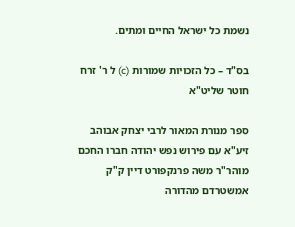נשמת כל ישראל החיים ומתים.

בס"ד – כל הזכויות שמורות (c) ל ר' זרח חוטר שליט"א

ספר מנורת המאור לרבי יצחק אבוהב זיע"א עם פירוש נפש יהודה חברו החכם מוהר"ר משה פרנקפורט דיין ק"ק אמשטרדם מהדורה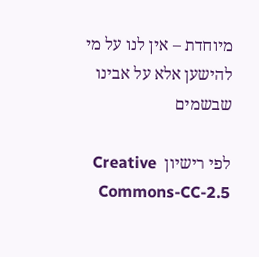מיוחדת – אין לנו על מי להישען אלא על אבינו שבשמים

לפי רישיון  Creative Commons-CC-2.5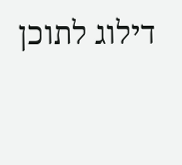דילוג לתוכן